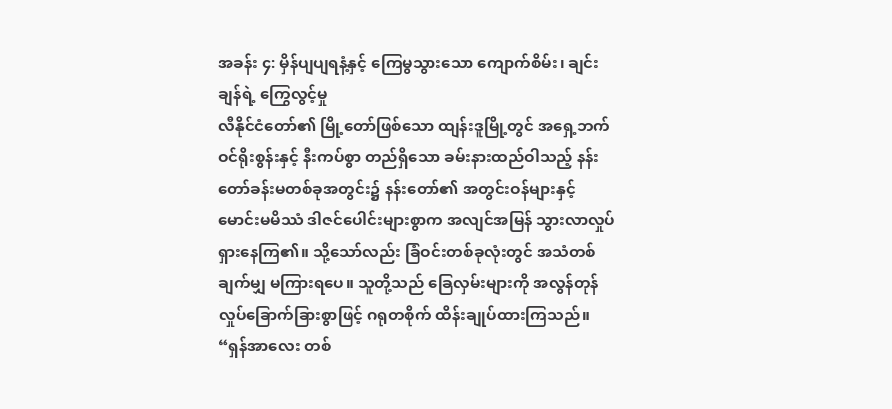အခန်း ၄: မှိန်ပျပျရနံ့နှင့် ကြေမွသွားသော ကျောက်စိမ်း၊ ချင်းချန်ရဲ့ ကြွေလွင့်မှု
လီနိုင်ငံတော်၏ မြို့တော်ဖြစ်သော ထျန်းဒူမြို့တွင် အရှေ့ဘက်ဝင်ရိုးစွန်းနှင့် နီးကပ်စွာ တည်ရှိသော ခမ်းနားထည်ဝါသည့် နန်းတော်ခန်းမတစ်ခုအတွင်း၌ နန်းတော်၏ အတွင်းဝန်များနှင့် မောင်းမမိဿံ ဒါဇင်ပေါင်းများစွာက အလျင်အမြန် သွားလာလှုပ်ရှားနေကြ၏။ သို့သော်လည်း ခြံဝင်းတစ်ခုလုံးတွင် အသံတစ်ချက်မျှ မကြားရပေ။ သူတို့သည် ခြေလှမ်းများကို အလွန်တုန်လှုပ်ခြောက်ခြားစွာဖြင့် ဂရုတစိုက် ထိန်းချုပ်ထားကြသည်။
“ရှန်အာလေး တစ်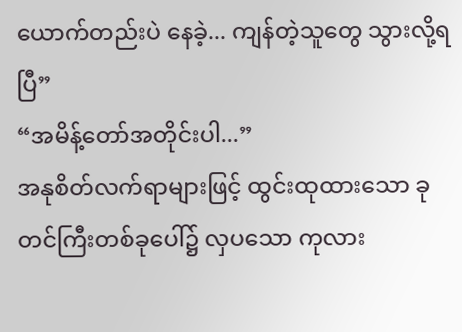ယောက်တည်းပဲ နေခဲ့... ကျန်တဲ့သူတွေ သွားလို့ရပြီ”
“အမိန့်တော်အတိုင်းပါ...”
အနုစိတ်လက်ရာများဖြင့် ထွင်းထုထားသော ခုတင်ကြီးတစ်ခုပေါ်၌ လှပသော ကုလား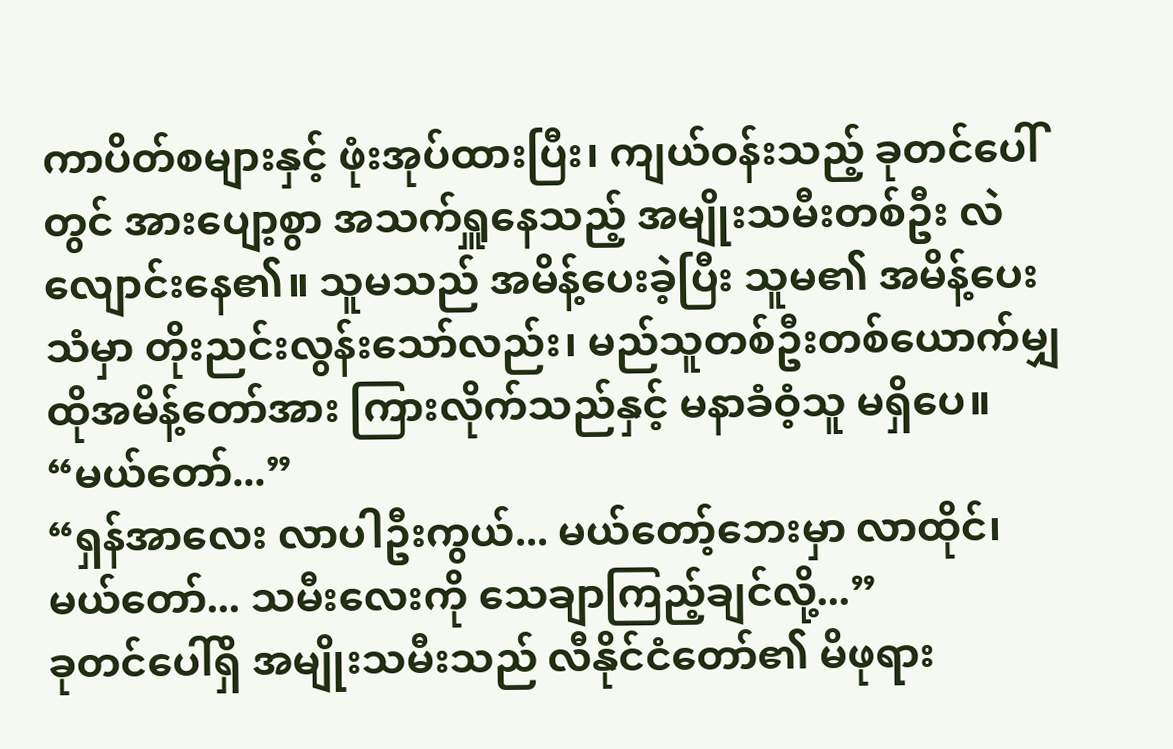ကာပိတ်စများနှင့် ဖုံးအုပ်ထားပြီး၊ ကျယ်ဝန်းသည့် ခုတင်ပေါ်တွင် အားပျော့စွာ အသက်ရှူနေသည့် အမျိုးသမီးတစ်ဦး လဲလျောင်းနေ၏။ သူမသည် အမိန့်ပေးခဲ့ပြီး သူမ၏ အမိန့်ပေးသံမှာ တိုးညင်းလွန်းသော်လည်း၊ မည်သူတစ်ဦးတစ်ယောက်မျှ ထိုအမိန့်တော်အား ကြားလိုက်သည်နှင့် မနာခံဝံ့သူ မရှိပေ။
“မယ်တော်...”
“ရှန်အာလေး လာပါဦးကွယ်... မယ်တော့်ဘေးမှာ လာထိုင်၊ မယ်တော်... သမီးလေးကို သေချာကြည့်ချင်လို့...”
ခုတင်ပေါ်ရှိ အမျိုးသမီးသည် လီနိုင်ငံတော်၏ မိဖုရား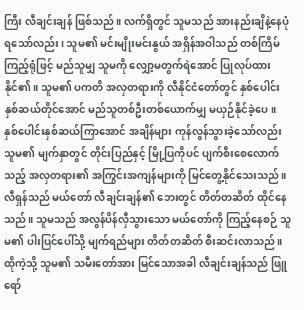ကြီး လီချင်းချန် ဖြစ်သည်။ လက်ရှိတွင် သူမသည် အားနည်းချိနဲ့နေပုံရသော်လည်း၊ သူမ၏ မင်းမျိုးမင်းနွယ် အရှိန်အဝါသည် တစ်ကြိမ်ကြည့်ရုံဖြင့် မည်သူမျှ သူမကို လျှော့မတွက်ရဲအောင် ပြုလုပ်ထားနိုင်၏။ သူမ၏ ပကတိ အလှတရားကို လီနိုင်ငံတော်တွင် နှစ်ပေါင်းနှစ်ဆယ်တိုင်အောင် မည်သူတစ်ဦးတစ်ယောက်မျှ မယှဉ်နိုင်ခဲ့ပေ။
နှစ်ပေါင်းနှစ်ဆယ်ကြာအောင် အချိန်များ ကုန်လွန်သွားခဲ့သော်လည်း သူမ၏ မျက်နှာတွင် တိုင်းပြည်နှင့် မြို့ပြကိုပင် ပျက်စီးစေလောက်သည့် အလှတရား၏ အကြွင်းအကျန်များကို မြင်တွေ့နိုင်သေးသည်။
လီရှန်သည် မယ်တော် လီချင်းချန်၏ ဘေးတွင် တိတ်တဆိတ် ထိုင်နေသည်။ သူမသည် အလွန်ပိန်လှီသွားသော မယ်တော်ကို ကြည့်နေစဉ် သူမ၏ ပါးပြင်ပေါ်သို့ မျက်ရည်များ တိတ်တဆိတ် စီးဆင်းလာသည်။
ထိုကဲ့သို့ သူမ၏ သမီးတော်အား မြင်သောအခါ လီချင်းချန်သည် ဖြူရော်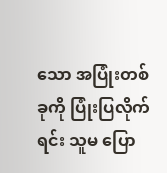သော အပြုံးတစ်ခုကို ပြုံးပြလိုက်ရင်း သူမ ပြော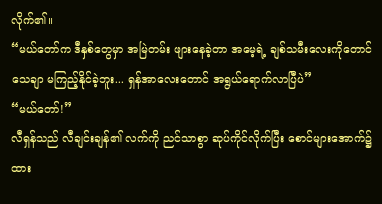လိုက်၏။
“မယ်တော်က ဒီနှစ်တွေမှာ အမြဲတမ်း ဖျားနေခဲ့တာ အမေ့ရဲ့ ချစ်သမီးလေးကိုတောင် သေချာ မကြည့်နိုင်ခဲ့ဘူး... ရှန်အာလေးတောင် အရွယ်ရောက်လာပြီပဲ”
“မယ်တော်!”
လီရှန်သည် လီချင်းချန်၏ လက်ကို ညင်သာစွာ ဆုပ်ကိုင်လိုက်ပြီး စောင်များအောက်၌ ထား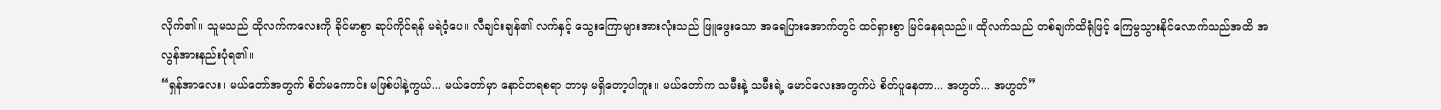လိုက်၏။ သူမသည် ထိုလက်ကလေးကို ခိုင်မာစွာ ဆုပ်ကိုင်ရန် မရဲဝံ့ပေ။ လီချင်းချန်၏ လက်နှင့် သွေးကြောများအားလုံးသည် ဖြူဖွေးသော အရေပြားအောက်တွင် ထင်ရှားစွာ မြင်နေရသည်။ ထိုလက်သည် တစ်ချက်ထိရုံဖြင့် ကြေမွသွားနိုင်လောက်သည်အထိ အလွန်အားနည်းပုံရ၏။
“ရှန်အာလေး၊ မယ်တော်အတွက် စိတ်မကောင်း မဖြစ်ပါနဲ့ကွယ်... မယ်တော်မှာ နောင်တရစရာ ဘာမှ မရှိတော့ပါဘူး။ မယ်တော်က သမီးနဲ့ သမီးရဲ့ မောင်လေးအတွက်ပဲ စိတ်ပူနေတာ... အဟွတ်... အဟွတ်”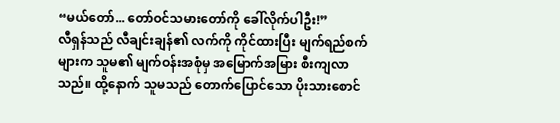“မယ်တော်... တော်ဝင်သမားတော်ကို ခေါ်လိုက်ပါဦး!”
လီရှန်သည် လီချင်းချန်၏ လက်ကို ကိုင်ထားပြီး မျက်ရည်စက်များက သူမ၏ မျက်ဝန်းအစုံမှ အမြောက်အမြား စီးကျလာသည်။ ထို့နောက် သူမသည် တောက်ပြောင်သော ပိုးသားစောင်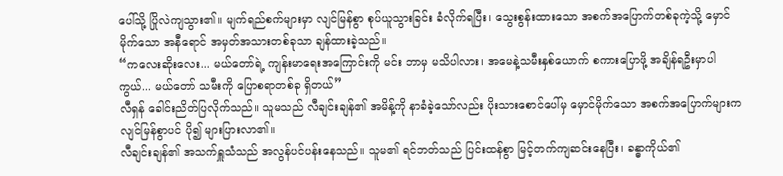ပေါ်သို့ ပြိုလဲကျသွား၏။ မျက်ရည်စက်များမှာ လျင်မြန်စွာ စုပ်ယူသွားခြင်း ခံလိုက်ရပြီး၊ သွေးစွန်းထားသော အစက်အပြောက်တစ်ခုကဲ့သို့ မှောင်မိုက်သော အနီရောင် အမှတ်အသားတစ်ခုသာ ချန်ထားခဲ့သည်။
“ကလေးဆိုးလေး... မယ်တော်ရဲ့ ကျန်းမာရေးအကြောင်းကို မင်း ဘာမှ မသိပါလား၊ အမေနဲ့သမီးနှစ်ယောက် စကားပြောဖို့ အချိန်ရဦးမှာပါကွယ်... မယ်တော် သမီးကို ပြောစရာတစ်ခု ရှိတယ်”
လီရှန် ခေါင်းညိတ်ပြလိုက်သည်။ သူမသည် လီချင်းချန်၏ အမိန့်ကို နာခံခဲ့သော်လည်း ပိုးသားစောင်ပေါ်မှ မှောင်မိုက်သော အစက်အပြောက်များက လျင်မြန်စွာပင် ပို၍ များပြားလာ၏။
လီချင်းချန်၏ အသက်ရှူသံသည် အလွန်ပင်ပန်းနေသည်။ သူမ၏ ရင်ဘတ်သည် ပြင်းထန်စွာ မြင့်တက်ကျဆင်းနေပြီး၊ ခန္ဓာကိုယ်၏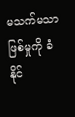မသက်မသာဖြစ်မှုကို ခံနိုင်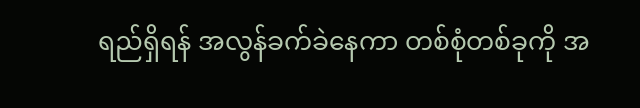ရည်ရှိရန် အလွန်ခက်ခဲနေကာ တစ်စုံတစ်ခုကို အ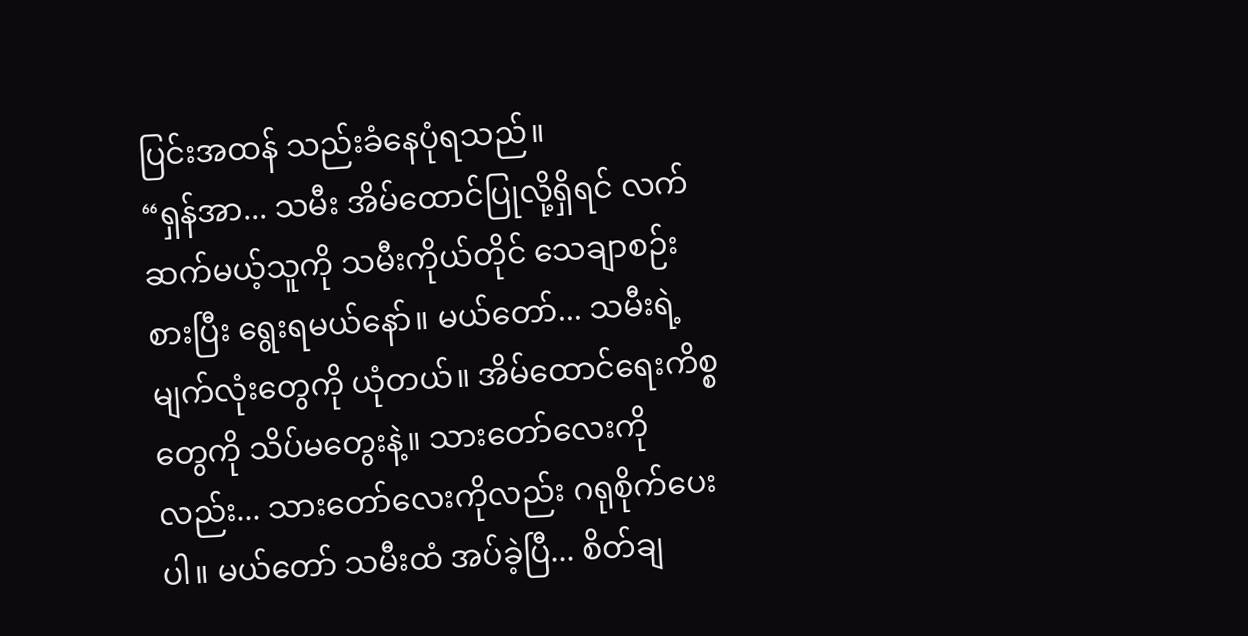ပြင်းအထန် သည်းခံနေပုံရသည်။
“ရှန်အာ... သမီး အိမ်ထောင်ပြုလို့ရှိရင် လက်ဆက်မယ့်သူကို သမီးကိုယ်တိုင် သေချာစဉ်းစားပြီး ရွေးရမယ်နော်။ မယ်တော်... သမီးရဲ့ မျက်လုံးတွေကို ယုံတယ်။ အိမ်ထောင်ရေးကိစ္စတွေကို သိပ်မတွေးနဲ့။ သားတော်လေးကိုလည်း... သားတော်လေးကိုလည်း ဂရုစိုက်ပေးပါ။ မယ်တော် သမီးထံ အပ်ခဲ့ပြီ... စိတ်ချ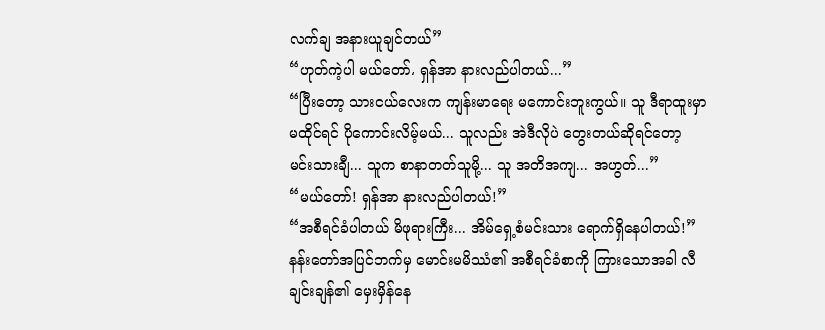လက်ချ အနားယူချင်တယ်”
“ဟုတ်ကဲ့ပါ မယ်တော်، ရှန်အာ နားလည်ပါတယ်...”
“ပြီးတော့ သားငယ်လေးက ကျန်းမာရေး မကောင်းဘူးကွယ်။ သူ ဒီရာထူးမှာ မထိုင်ရင် ပိုကောင်းလိမ့်မယ်... သူလည်း အဲဒီလိုပဲ တွေးတယ်ဆိုရင်တော့ မင်းသားချီ... သူက စာနာတတ်သူမို့... သူ အတိအကျ... အဟွတ်...”
“မယ်တော်! ရှန်အာ နားလည်ပါတယ်!”
“အစီရင်ခံပါတယ် မိဖုရားကြီး... အိမ်ရှေ့စံမင်းသား ရောက်ရှိနေပါတယ်!”
နန်းတော်အပြင်ဘက်မှ မောင်းမမိဿံ၏ အစီရင်ခံစာကို ကြားသောအခါ လီချင်းချန်၏ မှေးမှိန်နေ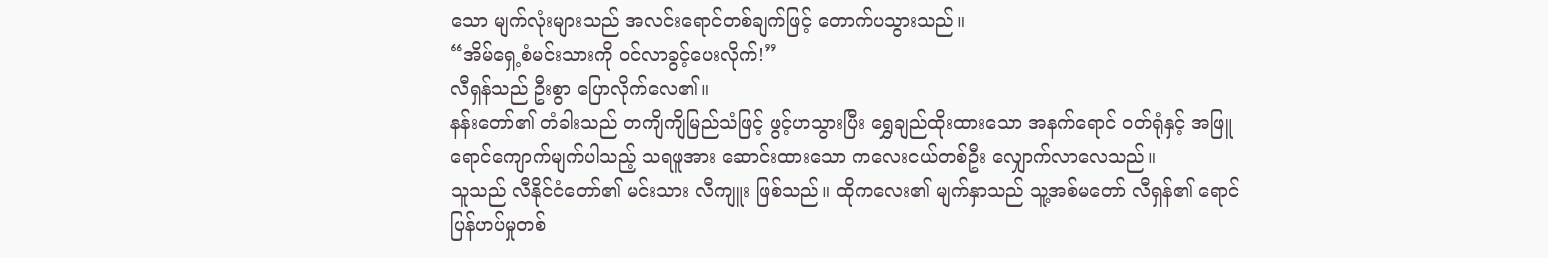သော မျက်လုံးများသည် အလင်းရောင်တစ်ချက်ဖြင့် တောက်ပသွားသည်။
“အိမ်ရှေ့စံမင်းသားကို ဝင်လာခွင့်ပေးလိုက်!”
လီရှန်သည် ဦးစွာ ပြောလိုက်လေ၏။
နန်းတော်၏ တံခါးသည် တကျိကျိမြည်သံဖြင့် ဖွင့်ဟသွားပြီး ရွှေချည်ထိုးထားသော အနက်ရောင် ဝတ်ရုံနှင့် အဖြူရောင်ကျောက်မျက်ပါသည့် သရဖူအား ဆောင်းထားသော ကလေးငယ်တစ်ဦး လျှောက်လာလေသည်။
သူသည် လီနိုင်ငံတော်၏ မင်းသား လီကျူး ဖြစ်သည်။ ထိုကလေး၏ မျက်နှာသည် သူ့အစ်မတော် လီရှန်၏ ရောင်ပြန်ဟပ်မှုတစ်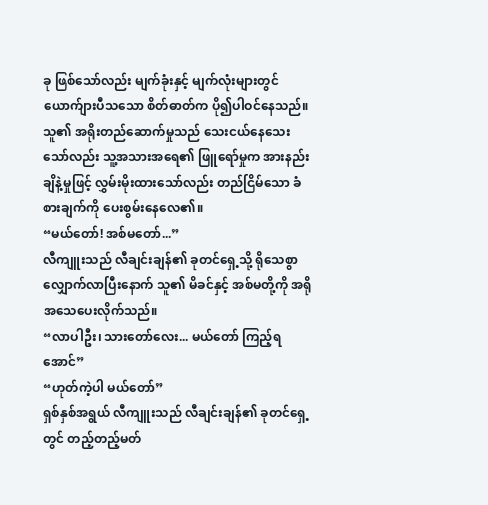ခု ဖြစ်သော်လည်း မျက်ခုံးနှင့် မျက်လုံးများတွင် ယောက်ျားပီသသော စိတ်ဓာတ်က ပို၍ပါဝင်နေသည်။ သူ၏ အရိုးတည်ဆောက်မှုသည် သေးငယ်နေသေးသော်လည်း သူ့အသားအရေ၏ ဖြူရော်မှုက အားနည်းချိနဲ့မှုဖြင့် လွှမ်းမိုးထားသော်လည်း တည်ငြိမ်သော ခံစားချက်ကို ပေးစွမ်းနေလေ၏။
“မယ်တော်! အစ်မတော်...”
လီကျူးသည် လီချင်းချန်၏ ခုတင်ရှေ့သို့ ရိုသေစွာ လျှောက်လာပြီးနောက် သူ၏ မိခင်နှင့် အစ်မတို့ကို အရိုအသေပေးလိုက်သည်။
“လာပါဦး၊ သားတော်လေး... မယ်တော် ကြည့်ရအောင်”
“ဟုတ်ကဲ့ပါ မယ်တော်”
ရှစ်နှစ်အရွယ် လီကျူးသည် လီချင်းချန်၏ ခုတင်ရှေ့တွင် တည့်တည့်မတ်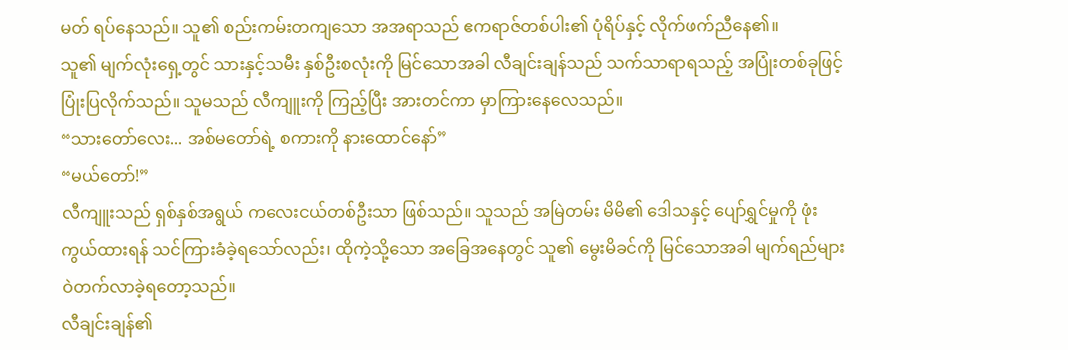မတ် ရပ်နေသည်။ သူ၏ စည်းကမ်းတကျသော အအရာသည် ဧကရာဇ်တစ်ပါး၏ ပုံရိပ်နှင့် လိုက်ဖက်ညီနေ၏။
သူ၏ မျက်လုံးရှေ့တွင် သားနှင့်သမီး နှစ်ဦးစလုံးကို မြင်သောအခါ လီချင်းချန်သည် သက်သာရာရသည့် အပြုံးတစ်ခုဖြင့် ပြုံးပြလိုက်သည်။ သူမသည် လီကျူးကို ကြည့်ပြီး အားတင်ကာ မှာကြားနေလေသည်။
“သားတော်လေး... အစ်မတော်ရဲ့ စကားကို နားထောင်နော်”
“မယ်တော်!”
လီကျူးသည် ရှစ်နှစ်အရွယ် ကလေးငယ်တစ်ဦးသာ ဖြစ်သည်။ သူသည် အမြဲတမ်း မိမိ၏ ဒေါသနှင့် ပျော်ရွှင်မှုကို ဖုံးကွယ်ထားရန် သင်ကြားခံခဲ့ရသော်လည်း၊ ထိုကဲ့သို့သော အခြေအနေတွင် သူ၏ မွေးမိခင်ကို မြင်သောအခါ မျက်ရည်များ ဝဲတက်လာခဲ့ရတော့သည်။
လီချင်းချန်၏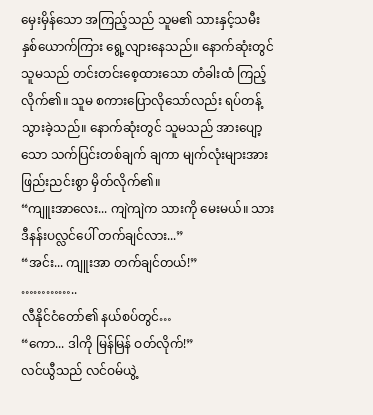မှေးမှိန်သော အကြည့်သည် သူမ၏ သားနှင့်သမီး နှစ်ယောက်ကြား ရွေ့လျားနေသည်။ နောက်ဆုံးတွင် သူမသည် တင်းတင်းစေ့ထားသော တံခါးထံ ကြည့်လိုက်၏။ သူမ စကားပြောလိုသော်လည်း ရပ်တန့်သွားခဲ့သည်။ နောက်ဆုံးတွင် သူမသည် အားပျော့သော သက်ပြင်းတစ်ချက် ချကာ မျက်လုံးများအား ဖြည်းညင်းစွာ မှိတ်လိုက်၏။
“ကျူးအာလေး... ကျဲကျဲက သားကို မေးမယ်။ သား ဒီနန်းပလ္လင်ပေါ် တက်ချင်လား...”
“အင်း... ကျူးအာ တက်ချင်တယ်!”
…………..
လီနိုင်ငံတော်၏ နယ်စပ်တွင်…
“ကော... ဒါကို မြန်မြန် ဝတ်လိုက်!”
လင်ယွီသည် လင်ဝမ်ယွဲ့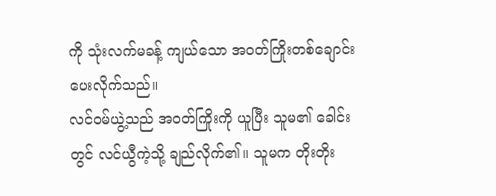ကို သုံးလက်မခန့် ကျယ်သော အဝတ်ကြိုးတစ်ချောင်း ပေးလိုက်သည်။
လင်ဝမ်ယွဲ့သည် အဝတ်ကြိုးကို ယူပြီး သူမ၏ ခေါင်းတွင် လင်ယွီကဲ့သို့ ချည်လိုက်၏။ သူမက တိုးတိုး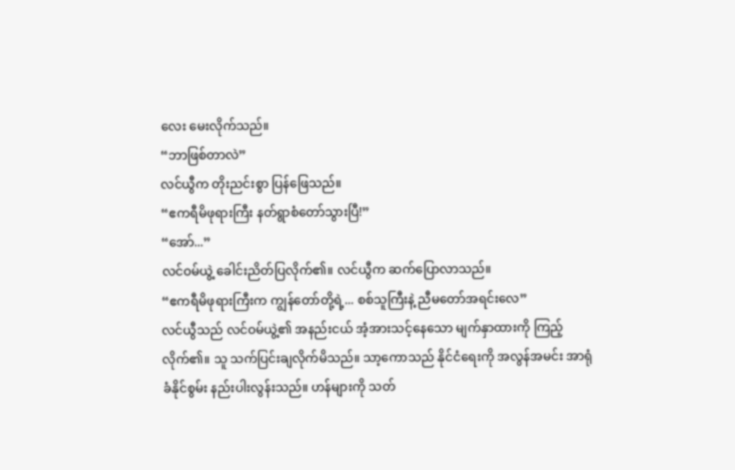လေး မေးလိုက်သည်။
“ဘာဖြစ်တာလဲ”
လင်ယွီက တိုးညင်းစွာ ပြန်ဖြေသည်။
“ဧကရီမိဖုရားကြီး နတ်ရွာစံတော်သွားပြီ!”
“အော်...”
လင်ဝမ်ယွဲ့ ခေါင်းညိတ်ပြလိုက်၏။ လင်ယွီက ဆက်ပြောလာသည်။
“ဧကရီမိဖုရားကြီးက ကျွန်တော်တို့ရဲ့... စစ်သူကြီးနဲ့ ညီမတော်အရင်းလေ”
လင်ယွီသည် လင်ဝမ်ယွဲ့၏ အနည်းငယ် အံ့အားသင့်နေသော မျက်နှာထားကို ကြည့်လိုက်၏။ သူ သက်ပြင်းချလိုက်မိသည်။ သာ့ကောသည် နိုင်ငံရေးကို အလွန်အမင်း အာရုံခံနိုင်စွမ်း နည်းပါးလွန်းသည်။ ဟန်များကို သတ်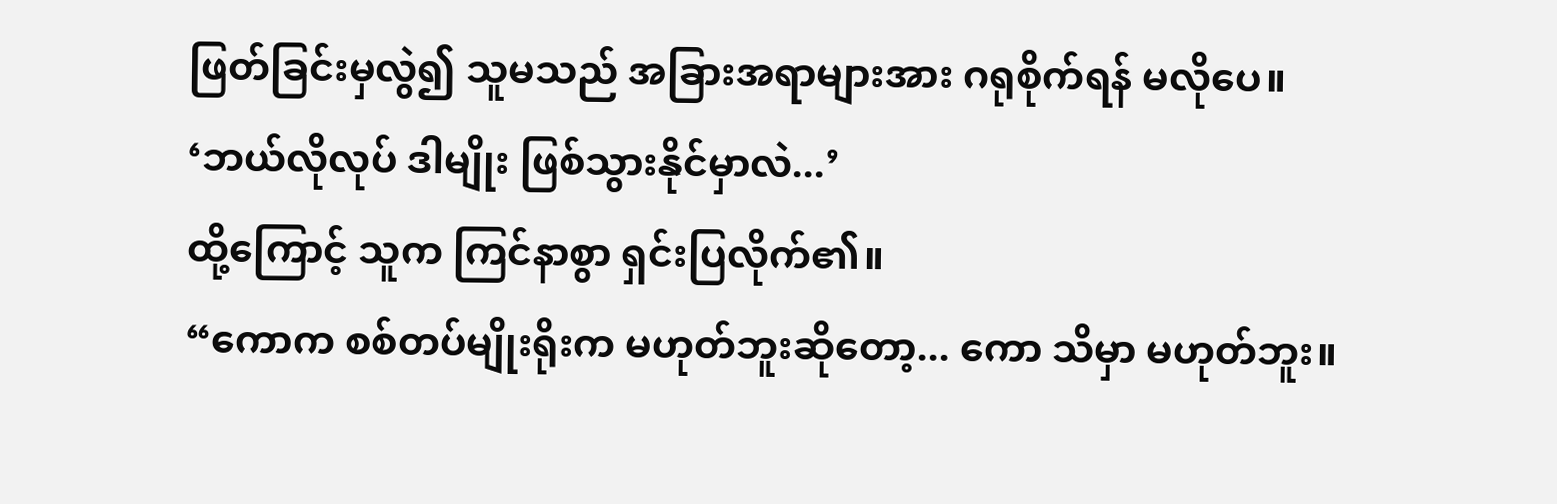ဖြတ်ခြင်းမှလွဲ၍ သူမသည် အခြားအရာများအား ဂရုစိုက်ရန် မလိုပေ။
‘ဘယ်လိုလုပ် ဒါမျိုး ဖြစ်သွားနိုင်မှာလဲ...’
ထို့ကြောင့် သူက ကြင်နာစွာ ရှင်းပြလိုက်၏။
“ကောက စစ်တပ်မျိုးရိုးက မဟုတ်ဘူးဆိုတော့... ကော သိမှာ မဟုတ်ဘူး။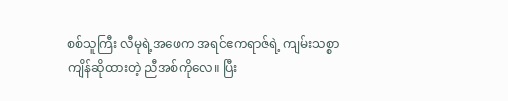စစ်သူကြီး လီမုရဲ့အဖေက အရင်ဧကရာဇ်ရဲ့ ကျမ်းသစ္စာကျိန်ဆိုထားတဲ့ ညီအစ်ကိုလေ။ ပြီး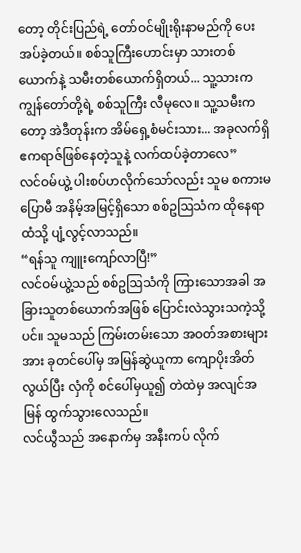တော့ တိုင်းပြည်ရဲ့ တော်ဝင်မျိုးရိုးနာမည်ကို ပေးအပ်ခဲ့တယ်။ စစ်သူကြီးဟောင်းမှာ သားတစ်ယောက်နဲ့ သမီးတစ်ယောက်ရှိတယ်... သူ့သားက ကျွန်တော်တို့ရဲ့ စစ်သူကြီး လီမုလေ။ သူ့သမီးကတော့ အဲဒီတုန်းက အိမ်ရှေ့စံမင်းသား... အခုလက်ရှိ ဧကရာဇ်ဖြစ်နေတဲ့သူနဲ့ လက်ထပ်ခဲ့တာလေ”
လင်ဝမ်ယွဲ့ ပါးစပ်ဟလိုက်သော်လည်း သူမ စကားမပြောမီ အနိမ့်အမြင့်ရှိသော စစ်ဥဩသံက ထိုနေရာထံသို့ ပျံ့လွင့်လာသည်။
“ရန်သူ ကျူးကျော်လာပြီ!”
လင်ဝမ်ယွဲ့သည် စစ်ဥဩသံကို ကြားသောအခါ အခြားသူတစ်ယောက်အဖြစ် ပြောင်းလဲသွားသကဲ့သို့ပင်။ သူမသည် ကြမ်းတမ်းသော အဝတ်အစားများအား ခုတင်ပေါ်မှ အမြန်ဆွဲယူကာ ကျောပိုးအိတ်လွယ်ပြီး လှံကို စင်ပေါ်မှယူ၍ တဲထဲမှ အလျင်အမြန် ထွက်သွားလေသည်။
လင်ယွီသည် အနောက်မှ အနီးကပ် လိုက်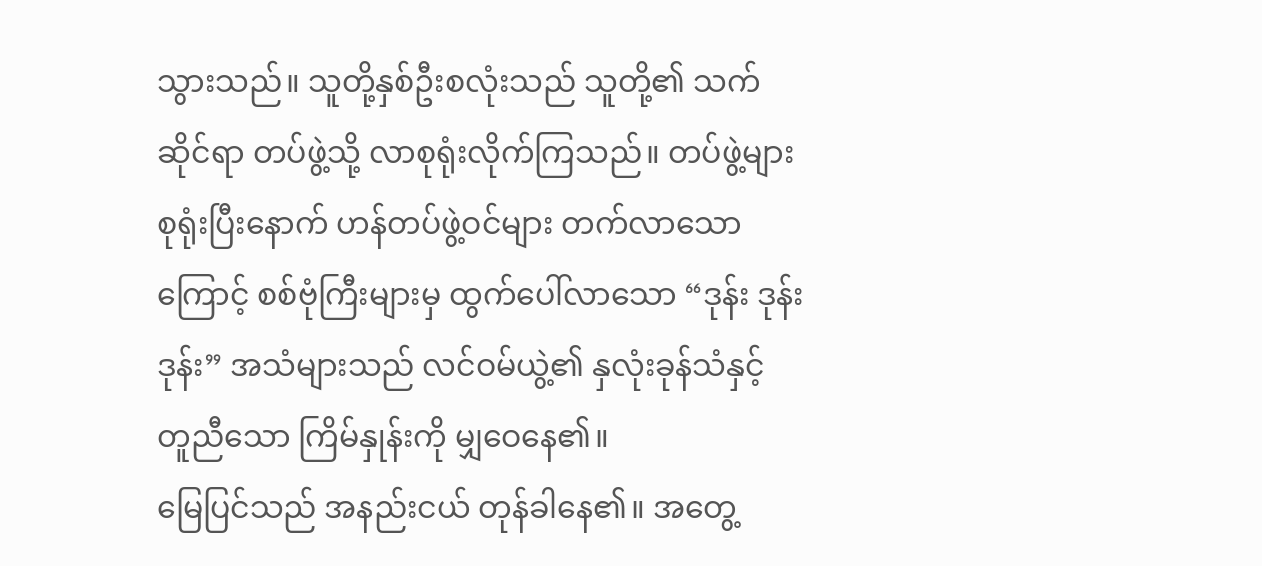သွားသည်။ သူတို့နှစ်ဦးစလုံးသည် သူတို့၏ သက်ဆိုင်ရာ တပ်ဖွဲ့သို့ လာစုရုံးလိုက်ကြသည်။ တပ်ဖွဲ့များ စုရုံးပြီးနောက် ဟန်တပ်ဖွဲ့ဝင်များ တက်လာသောကြောင့် စစ်ဗုံကြီးများမှ ထွက်ပေါ်လာသော “ဒုန်း ဒုန်း ဒုန်း” အသံများသည် လင်ဝမ်ယွဲ့၏ နှလုံးခုန်သံနှင့် တူညီသော ကြိမ်နှုန်းကို မျှဝေနေ၏။
မြေပြင်သည် အနည်းငယ် တုန်ခါနေ၏။ အတွေ့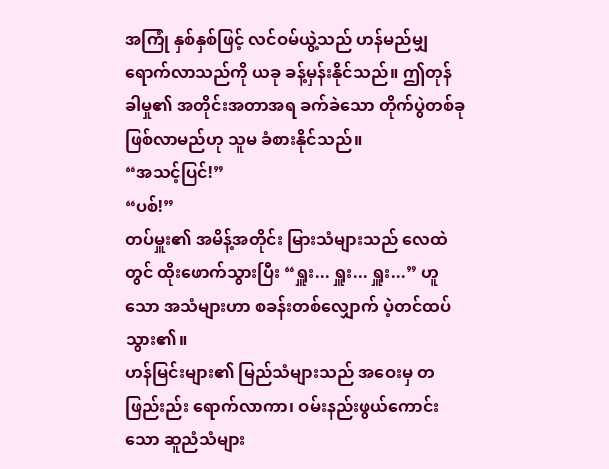အကြုံ နှစ်နှစ်ဖြင့် လင်ဝမ်ယွဲ့သည် ဟန်မည်မျှ ရောက်လာသည်ကို ယခု ခန့်မှန်းနိုင်သည်။ ဤတုန်ခါမှု၏ အတိုင်းအတာအရ ခက်ခဲသော တိုက်ပွဲတစ်ခု ဖြစ်လာမည်ဟု သူမ ခံစားနိုင်သည်။
“အသင့်ပြင်!”
“ပစ်!”
တပ်မှူး၏ အမိန့်အတိုင်း မြားသံများသည် လေထဲတွင် ထိုးဖောက်သွားပြီး “ရှူး... ရှူး... ရှူး...” ဟူသော အသံများဟာ စခန်းတစ်လျှောက် ပဲ့တင်ထပ်သွား၏။
ဟန်မြင်းများ၏ မြည်သံများသည် အဝေးမှ တဖြည်းည်း ရောက်လာကာ၊ ဝမ်းနည်းဖွယ်ကောင်းသော ဆူညံသံများ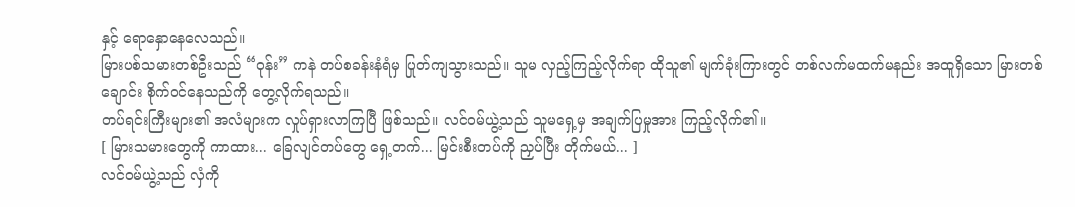နှင့် ရောနှောနေလေသည်။
မြားပစ်သမားတစ်ဦးသည် “ဝုန်း” ကနဲ တပ်စခန်းနံရံမှ ပြုတ်ကျသွားသည်။ သူမ လှည့်ကြည့်လိုက်ရာ ထိုသူ၏ မျက်ခုံးကြားတွင် တစ်လက်မထက်မနည်း အထူရှိသော မြားတစ်ချောင်း စိုက်ဝင်နေသည်ကို တွေ့လိုက်ရသည်။
တပ်ရင်းကြီးများ၏ အလံများက လှုပ်ရှားလာကြပြီ ဖြစ်သည်။ လင်ဝမ်ယွဲ့သည် သူမရှေ့မှ အချက်ပြမှုအား ကြည့်လိုက်၏။
[ မြားသမားတွေကို ကာထား... ခြေလျင်တပ်တွေ ရှေ့တက်... မြင်းစီးတပ်ကို ညှပ်ပြီး တိုက်မယ်... ]
လင်ဝမ်ယွဲ့သည် လှံကို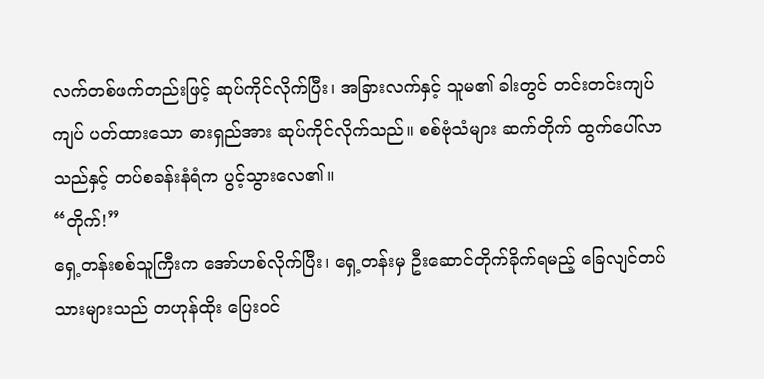လက်တစ်ဖက်တည်းဖြင့် ဆုပ်ကိုင်လိုက်ပြီး၊ အခြားလက်နှင့် သူမ၏ ခါးတွင် တင်းတင်းကျပ်ကျပ် ပတ်ထားသော ဓားရှည်အား ဆုပ်ကိုင်လိုက်သည်။ စစ်ဗုံသံများ ဆက်တိုက် ထွက်ပေါ်လာသည်နှင့် တပ်စခန်းနံရံက ပွင့်သွားလေ၏။
“တိုက်!”
ရှေ့တန်းစစ်သူကြီးက အော်ဟစ်လိုက်ပြီး၊ ရှေ့တန်းမှ ဦးဆောင်တိုက်ခိုက်ရမည့် ခြေလျင်တပ်သားများသည် တဟုန်ထိုး ပြေးဝင်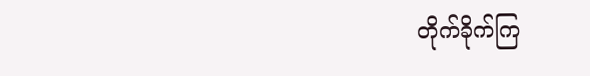တိုက်ခိုက်ကြ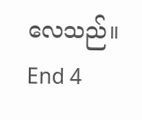လေသည်။
End 4